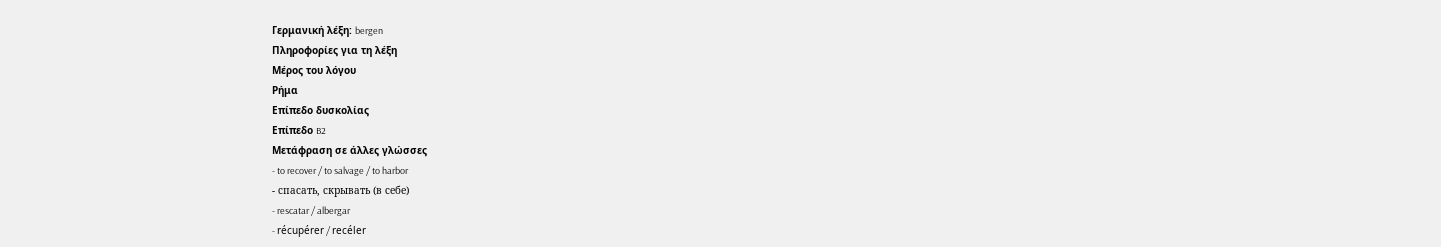Γερμανική λέξη: bergen
Πληροφορίες για τη λέξη
Μέρος του λόγου
Ρήμα
Επίπεδο δυσκολίας
Επίπεδο B2
Μετάφραση σε άλλες γλώσσες
- to recover / to salvage / to harbor
- спасать, скрывать (в себе)
- rescatar / albergar
- récupérer / recéler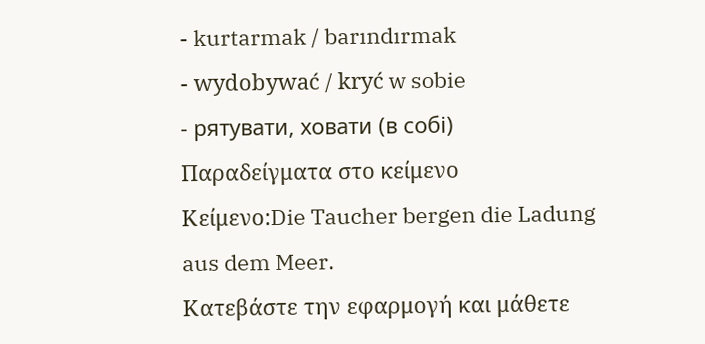- kurtarmak / barındırmak
- wydobywać / kryć w sobie
- рятувати, ховати (в собі)
Παραδείγματα στο κείμενο
Κείμενο:Die Taucher bergen die Ladung aus dem Meer.
Κατεβάστε την εφαρμογή και μάθετε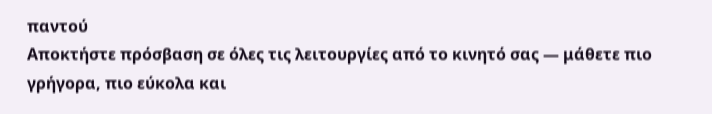παντού
Αποκτήστε πρόσβαση σε όλες τις λειτουργίες από το κινητό σας — μάθετε πιο γρήγορα, πιο εύκολα και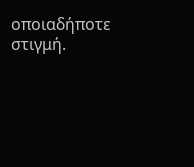οποιαδήποτε στιγμή.